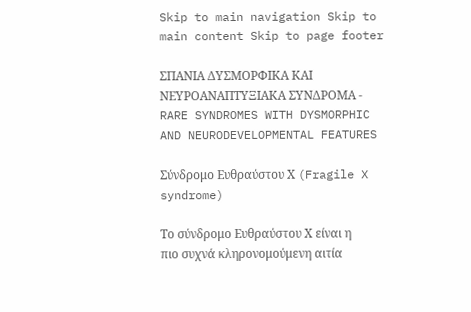Skip to main navigation Skip to main content Skip to page footer

ΣΠΑΝΙΑ ΔΥΣΜΟΡΦΙΚΑ ΚΑΙ ΝΕΥΡΟΑΝΑΠΤΥΞΙΑΚΑ ΣΥΝΔΡΟΜΑ - RARE SYNDROMES WITH DYSMORPHIC AND NEURODEVELOPMENTAL FEATURES

Σύνδρομο Ευθραύστου Χ (Fragile X syndrome)

Το σύνδρομο Ευθραύστου Χ είναι η πιο συχνά κληρονομούμενη αιτία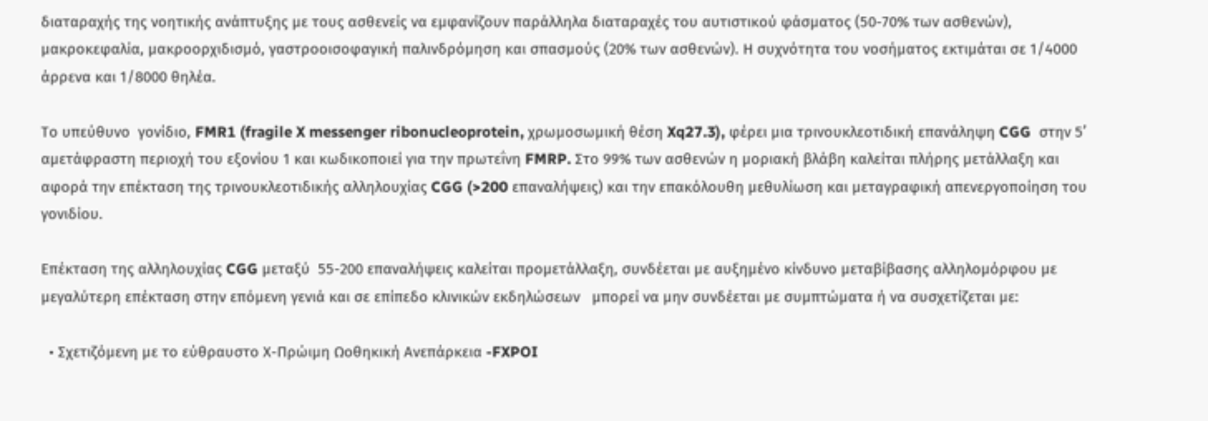διαταραχής της νοητικής ανάπτυξης με τους ασθενείς να εμφανίζουν παράλληλα διαταραχές του αυτιστικού φάσματος (50-70% των ασθενών), μακροκεφαλία, μακροορχιδισμό, γαστροοισοφαγική παλινδρόμηση και σπασμούς (20% των ασθενών). Η συχνότητα του νοσήματος εκτιμάται σε 1/4000 άρρενα και 1/8000 θηλέα.

Το υπεύθυνο  γονίδιο, FMR1 (fragile X messenger ribonucleoprotein, χρωμοσωμική θέση Xq27.3), φέρει μια τρινουκλεοτιδική επανάληψη CGG  στην 5’ αμετάφραστη περιοχή του εξονίου 1 και κωδικοποιεί για την πρωτεΐνη FMRP. Στο 99% των ασθενών η μοριακή βλάβη καλείται πλήρης μετάλλαξη και αφορά την επέκταση της τρινουκλεοτιδικής αλληλουχίας CGG (>200 επαναλήψεις) και την επακόλουθη μεθυλίωση και μεταγραφική απενεργοποίηση του γονιδίου.

Επέκταση της αλληλουχίας CGG μεταξύ  55-200 επαναλήψεις καλείται προμετάλλαξη, συνδέεται με αυξημένο κίνδυνο μεταβίβασης αλληλομόρφου με μεγαλύτερη επέκταση στην επόμενη γενιά και σε επίπεδο κλινικών εκδηλώσεων   μπορεί να μην συνδέεται με συμπτώματα ή να συσχετίζεται με:

  • Σχετιζόμενη με το εύθραυστο Χ-Πρώιμη Ωοθηκική Ανεπάρκεια -FXPOI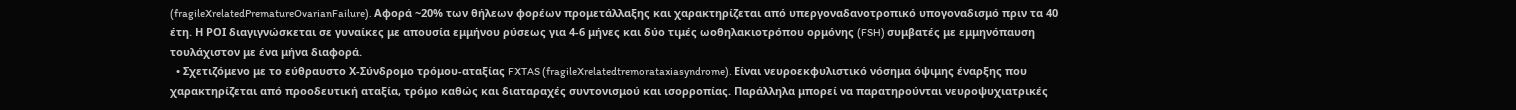(fragileXrelatedPrematureOvarianFailure). Αφορά ~20% των θήλεων φορέων προμετάλλαξης και χαρακτηρίζεται από υπεργοναδανοτροπικό υπογοναδισμό πριν τα 40 έτη. Η ΡΟΙ διαγιγνώσκεται σε γυναίκες με απουσία εμμήνου ρύσεως για 4-6 μήνες και δύο τιμές ωοθηλακιοτρόπου ορμόνης (FSH) συμβατές με εμμηνόπαυση τουλάχιστον με ένα μήνα διαφορά.
  • Σχετιζόμενο με το εύθραυστο Χ-Σύνδρομο τρόμου-αταξίας FXTAS (fragileXrelatedtremorataxiasyndrome). Είναι νευροεκφυλιστικό νόσημα όψιμης έναρξης που χαρακτηρίζεται από προοδευτική αταξία, τρόμο καθώς και διαταραχές συντονισμού και ισορροπίας. Παράλληλα μπορεί να παρατηρούνται νευροψυχιατρικές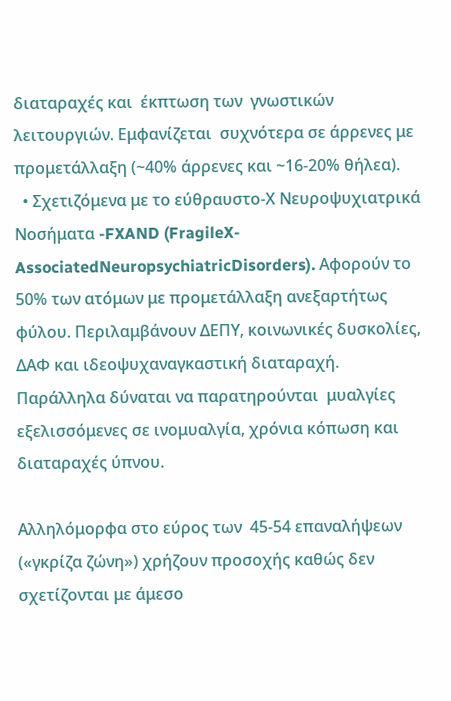διαταραχές και  έκπτωση των  γνωστικών λειτουργιών. Εμφανίζεται  συχνότερα σε άρρενες με προμετάλλαξη (~40% άρρενες και ~16-20% θήλεα).
  • Σχετιζόμενα με το εύθραυστο-Χ Νευροψυχιατρικά Νοσήματα -FXAND (FragileX-AssociatedNeuropsychiatricDisorders). Αφορούν το 50% των ατόμων με προμετάλλαξη ανεξαρτήτως φύλου. Περιλαμβάνουν ΔΕΠΥ, κοινωνικές δυσκολίες, ΔΑΦ και ιδεοψυχαναγκαστική διαταραχή. Παράλληλα δύναται να παρατηρούνται  μυαλγίες εξελισσόμενες σε ινομυαλγία, χρόνια κόπωση και διαταραχές ύπνου.

Αλληλόμορφα στο εύρος των  45-54 επαναλήψεων  («γκρίζα ζώνη») χρήζουν προσοχής καθώς δεν σχετίζονται με άμεσο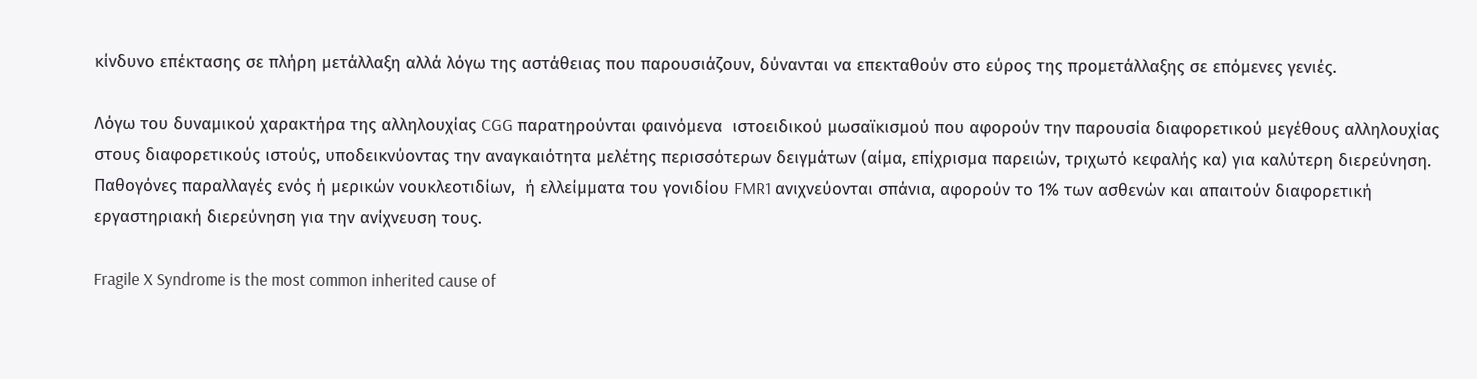κίνδυνο επέκτασης σε πλήρη μετάλλαξη αλλά λόγω της αστάθειας που παρουσιάζουν, δύνανται να επεκταθούν στο εύρος της προμετάλλαξης σε επόμενες γενιές.

Λόγω του δυναμικού χαρακτήρα της αλληλουχίας CGG παρατηρούνται φαινόμενα  ιστοειδικού μωσαϊκισμού που αφορούν την παρουσία διαφορετικού μεγέθους αλληλουχίας στους διαφορετικούς ιστούς, υποδεικνύοντας την αναγκαιότητα μελέτης περισσότερων δειγμάτων (αίμα, επίχρισμα παρειών, τριχωτό κεφαλής κα) για καλύτερη διερεύνηση. Παθογόνες παραλλαγές ενός ή μερικών νουκλεοτιδίων,  ή ελλείμματα του γονιδίου FMR1 ανιχνεύονται σπάνια, αφορούν το 1% των ασθενών και απαιτούν διαφορετική εργαστηριακή διερεύνηση για την ανίχνευση τους.

Fragile X Syndrome is the most common inherited cause of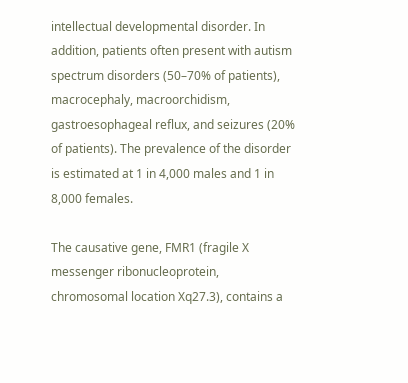intellectual developmental disorder. In addition, patients often present with autism spectrum disorders (50–70% of patients), macrocephaly, macroorchidism, gastroesophageal reflux, and seizures (20% of patients). The prevalence of the disorder is estimated at 1 in 4,000 males and 1 in 8,000 females.

The causative gene, FMR1 (fragile X messenger ribonucleoprotein, chromosomal location Xq27.3), contains a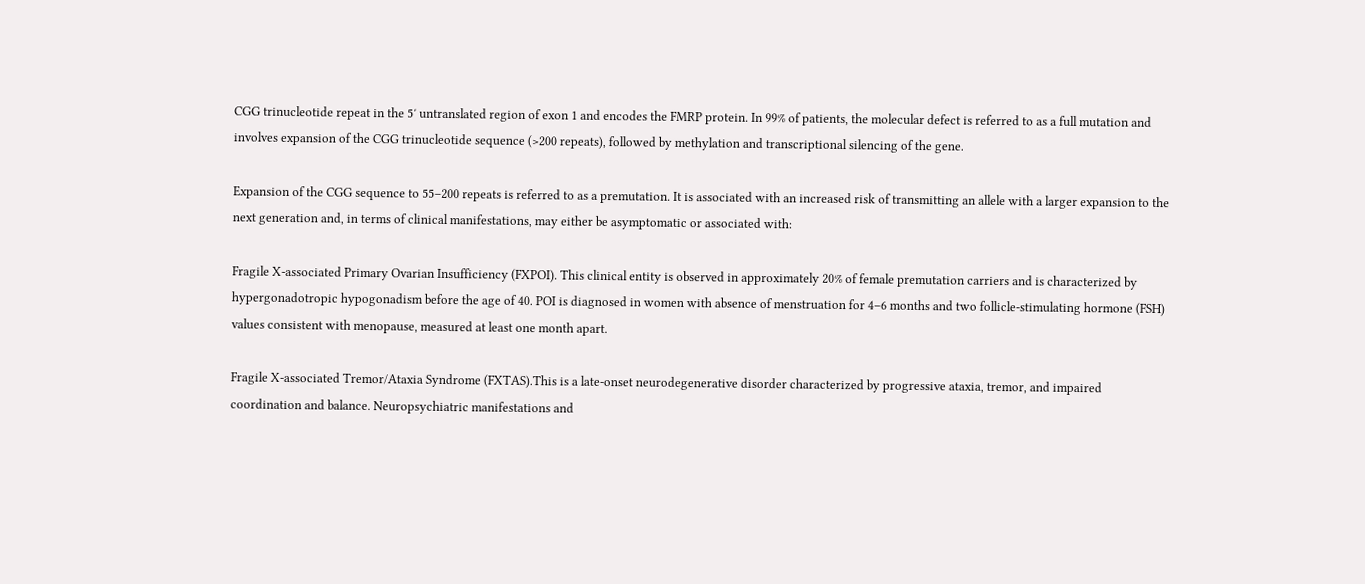CGG trinucleotide repeat in the 5′ untranslated region of exon 1 and encodes the FMRP protein. In 99% of patients, the molecular defect is referred to as a full mutation and involves expansion of the CGG trinucleotide sequence (>200 repeats), followed by methylation and transcriptional silencing of the gene.

Expansion of the CGG sequence to 55–200 repeats is referred to as a premutation. It is associated with an increased risk of transmitting an allele with a larger expansion to the next generation and, in terms of clinical manifestations, may either be asymptomatic or associated with:

Fragile X-associated Primary Ovarian Insufficiency (FXPOI). This clinical entity is observed in approximately 20% of female premutation carriers and is characterized by hypergonadotropic hypogonadism before the age of 40. POI is diagnosed in women with absence of menstruation for 4–6 months and two follicle-stimulating hormone (FSH) values consistent with menopause, measured at least one month apart.

Fragile X-associated Tremor/Ataxia Syndrome (FXTAS).This is a late-onset neurodegenerative disorder characterized by progressive ataxia, tremor, and impaired coordination and balance. Neuropsychiatric manifestations and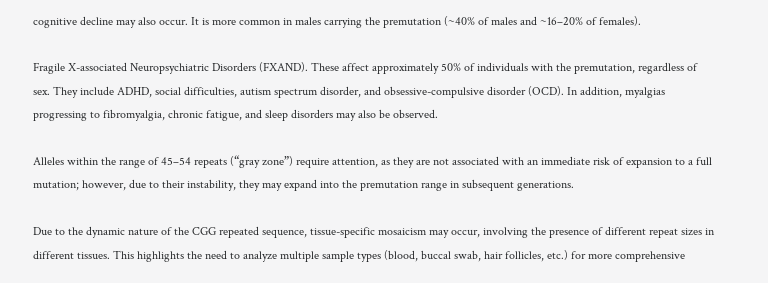cognitive decline may also occur. It is more common in males carrying the premutation (~40% of males and ~16–20% of females).

Fragile X-associated Neuropsychiatric Disorders (FXAND). These affect approximately 50% of individuals with the premutation, regardless of sex. They include ADHD, social difficulties, autism spectrum disorder, and obsessive-compulsive disorder (OCD). In addition, myalgias progressing to fibromyalgia, chronic fatigue, and sleep disorders may also be observed.

Alleles within the range of 45–54 repeats (“gray zone”) require attention, as they are not associated with an immediate risk of expansion to a full mutation; however, due to their instability, they may expand into the premutation range in subsequent generations.

Due to the dynamic nature of the CGG repeated sequence, tissue-specific mosaicism may occur, involving the presence of different repeat sizes in different tissues. This highlights the need to analyze multiple sample types (blood, buccal swab, hair follicles, etc.) for more comprehensive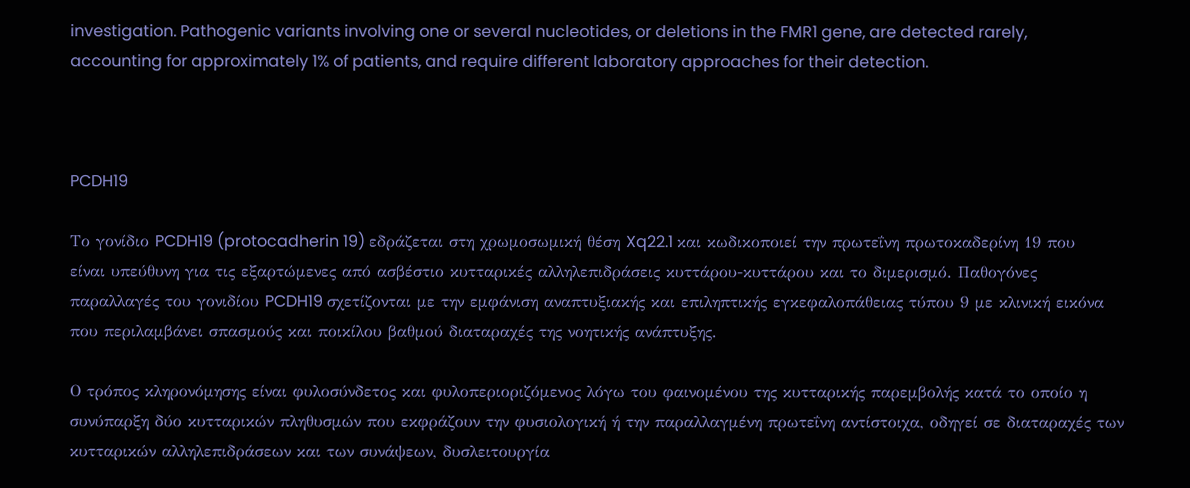investigation. Pathogenic variants involving one or several nucleotides, or deletions in the FMR1 gene, are detected rarely, accounting for approximately 1% of patients, and require different laboratory approaches for their detection.



PCDH19

Το γονίδιο PCDH19 (protocadherin 19) εδράζεται στη χρωμοσωμική θέση Xq22.1 και κωδικοποιεί την πρωτεΐνη πρωτοκαδερίνη 19 που είναι υπεύθυνη για τις εξαρτώμενες από ασβέστιο κυτταρικές αλληλεπιδράσεις κυττάρου-κυττάρου και το διμερισμό. Παθογόνες παραλλαγές του γονιδίου PCDH19 σχετίζονται με την εμφάνιση αναπτυξιακής και επιληπτικής εγκεφαλοπάθειας τύπου 9 με κλινική εικόνα που περιλαμβάνει σπασμούς και ποικίλου βαθμού διαταραχές της νοητικής ανάπτυξης.

Ο τρόπος κληρονόμησης είναι φυλοσύνδετος και φυλοπεριοριζόμενος λόγω του φαινομένου της κυτταρικής παρεμβολής κατά το οποίο η συνύπαρξη δύο κυτταρικών πληθυσμών που εκφράζουν την φυσιολογική ή την παραλλαγμένη πρωτεΐνη αντίστοιχα, οδηγεί σε διαταραχές των κυτταρικών αλληλεπιδράσεων και των συνάψεων, δυσλειτουργία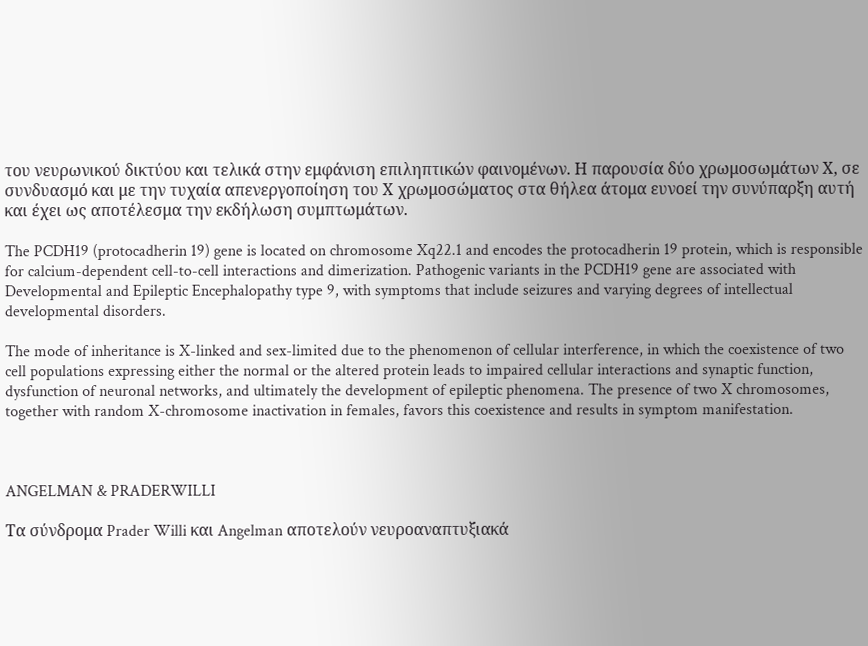του νευρωνικού δικτύου και τελικά στην εμφάνιση επιληπτικών φαινομένων. Η παρουσία δύο χρωμοσωμάτων Χ, σε συνδυασμό και με την τυχαία απενεργοποίηση του Χ χρωμοσώματος στα θήλεα άτομα ευνοεί την συνύπαρξη αυτή και έχει ως αποτέλεσμα την εκδήλωση συμπτωμάτων.

The PCDH19 (protocadherin 19) gene is located on chromosome Xq22.1 and encodes the protocadherin 19 protein, which is responsible for calcium-dependent cell-to-cell interactions and dimerization. Pathogenic variants in the PCDH19 gene are associated with Developmental and Epileptic Encephalopathy type 9, with symptoms that include seizures and varying degrees of intellectual developmental disorders.

The mode of inheritance is X-linked and sex-limited due to the phenomenon of cellular interference, in which the coexistence of two cell populations expressing either the normal or the altered protein leads to impaired cellular interactions and synaptic function, dysfunction of neuronal networks, and ultimately the development of epileptic phenomena. The presence of two X chromosomes, together with random X-chromosome inactivation in females, favors this coexistence and results in symptom manifestation.



ANGELMAN & PRADERWILLI

Τα σύνδρομα Prader Willi και Angelman αποτελούν νευροαναπτυξιακά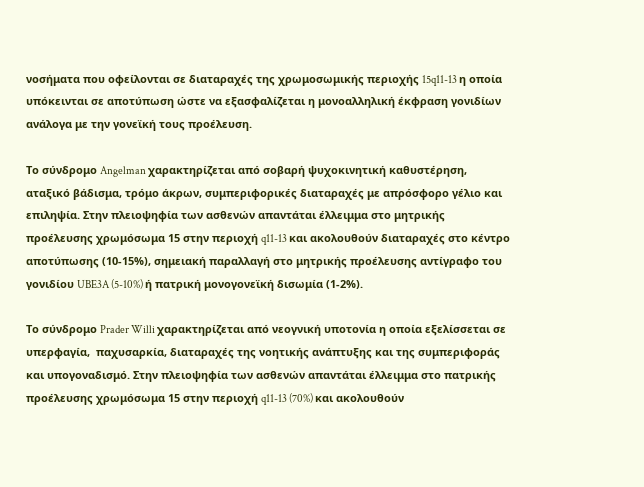νοσήματα που οφείλονται σε διαταραχές της χρωμοσωμικής περιοχής 15q11-13 η οποία υπόκεινται σε αποτύπωση ώστε να εξασφαλίζεται η μονοαλληλική έκφραση γονιδίων ανάλογα με την γονεϊκή τους προέλευση.

Το σύνδρομο Angelman χαρακτηρίζεται από σοβαρή ψυχοκινητική καθυστέρηση, αταξικό βάδισμα, τρόμο άκρων, συμπεριφορικές διαταραχές με απρόσφορο γέλιο και επιληψία. Στην πλειοψηφία των ασθενών απαντάται έλλειμμα στο μητρικής προέλευσης χρωμόσωμα 15 στην περιοχή q11-13 και ακολουθούν διαταραχές στο κέντρο αποτύπωσης (10-15%), σημειακή παραλλαγή στο μητρικής προέλευσης αντίγραφο του γονιδίου UBE3A (5-10%) ή πατρική μονογονεϊκή δισωμία (1-2%).

Το σύνδρομο Prader Willi χαρακτηρίζεται από νεογνική υποτονία η οποία εξελίσσεται σε υπερφαγία,  παχυσαρκία, διαταραχές της νοητικής ανάπτυξης και της συμπεριφοράς και υπογοναδισμό. Στην πλειοψηφία των ασθενών απαντάται έλλειμμα στο πατρικής προέλευσης χρωμόσωμα 15 στην περιοχή q11-13 (70%) και ακολουθούν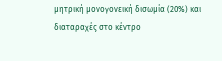μητρική μονογονεική δισωμία (20%) και διαταραχές στο κέντρο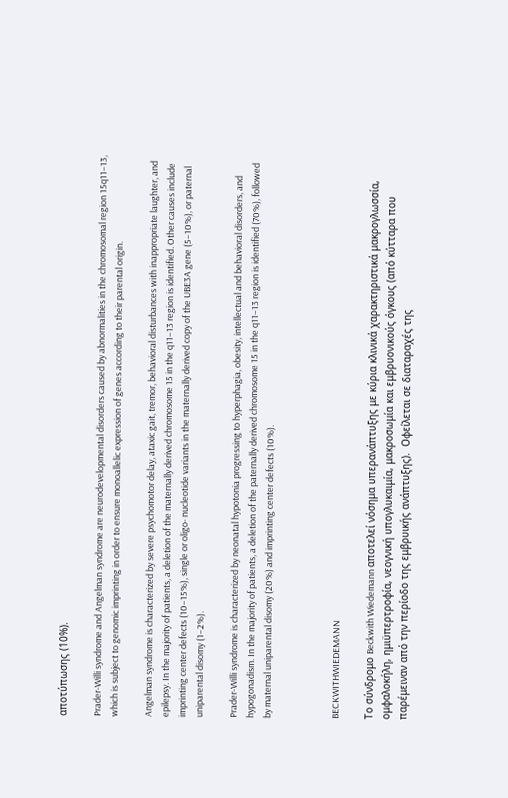αποτύπωσης (10%).

Prader-Willi syndrome and Angelman syndrome are neurodevelopmental disorders caused by abnormalities in the chromosomal region 15q11–13, which is subject to genomic imprinting in order to ensure monoallelic expression of genes according to their parental origin.

Angelman syndrome is characterized by severe psychomotor delay, ataxic gait, tremor, behavioral disturbances with inappropriate laughter, and epilepsy. In the majority of patients, a deletion of the maternally derived chromosome 15 in the q11–13 region is identified. Other causes include imprinting center defects (10–15%), single or oligo- nucleotide variants in the maternally derived copy of the UBE3A gene (5–10%), or paternal uniparental disomy (1–2%).

Prader-Willi syndrome is characterized by neonatal hypotonia progressing to hyperphagia, obesity, intellectual and behavioral disorders, and hypogonadism. In the majority of patients, a deletion of the paternally derived chromosome 15 in the q11–13 region is identified (70%), followed by maternal uniparental disomy (20%) and imprinting center defects (10%).



BECKWITHWIEDEMANN

Το σύνδρομο Beckwith Wiedemann αποτελεί νόσημα υπερανάπτυξης με κύρια κλινικά χαρακτηριστικά μακρογλωσσία, ομφαλοκήλη, ημιϋπερτροφία, νεογνική υπογλυκαιμία, μακροσωμία και εμβρυονικούς όγκους (από κύτταρα που παρέμειναν από την περίοδο της εμβρυικής ανάπτυξης).  Οφείλεται σε διαταραχές της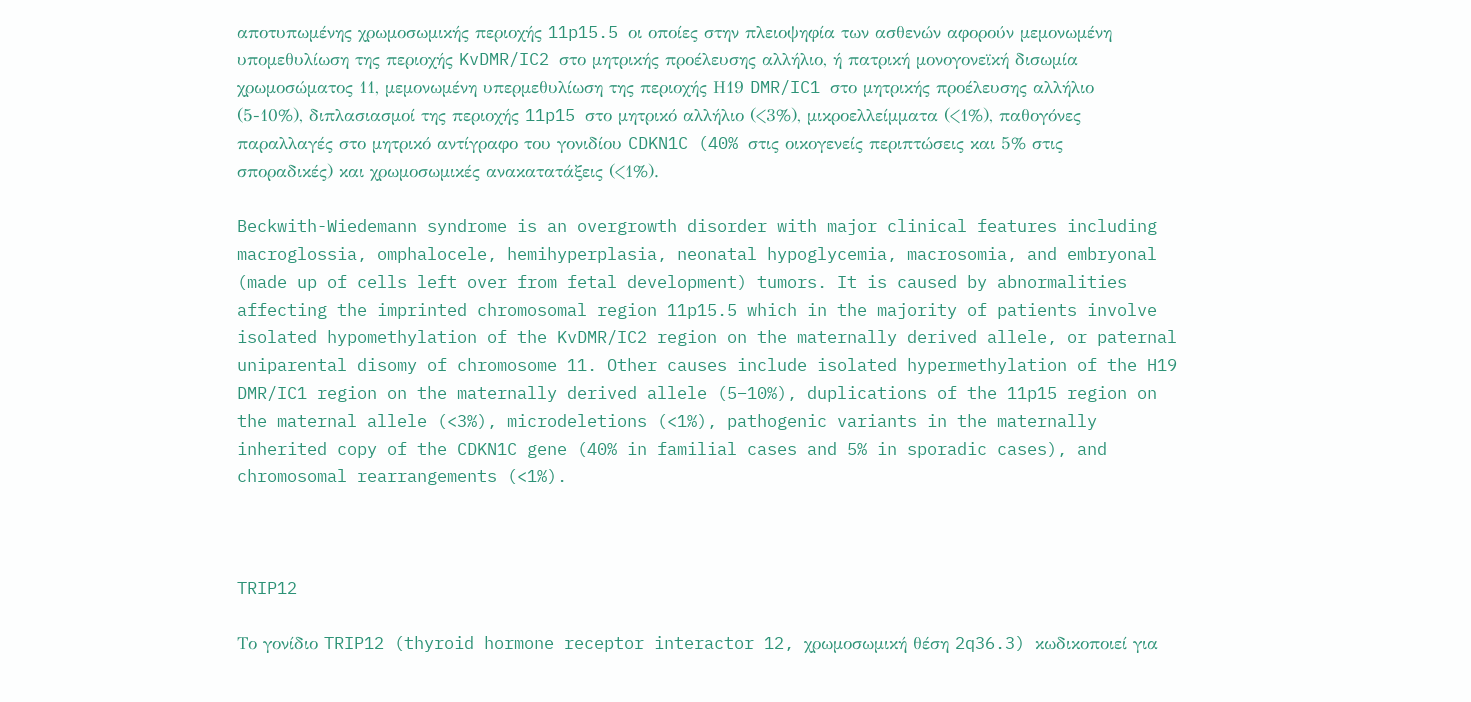αποτυπωμένης χρωμοσωμικής περιοχής 11p15.5 οι οποίες στην πλειοψηφία των ασθενών αφορούν μεμονωμένη υπομεθυλίωση της περιοχής KvDMR/IC2 στο μητρικής προέλευσης αλλήλιο, ή πατρική μονογονεϊκή δισωμία χρωμοσώματος 11, μεμονωμένη υπερμεθυλίωση της περιοχής Η19 DMR/IC1 στο μητρικής προέλευσης αλλήλιο (5-10%), διπλασιασμοί της περιοχής 11p15 στο μητρικό αλλήλιο (<3%), μικροελλείμματα (<1%), παθογόνες παραλλαγές στο μητρικό αντίγραφο του γονιδίου CDKN1C (40% στις οικογενείς περιπτώσεις και 5% στις σποραδικές) και χρωμοσωμικές ανακατατάξεις (<1%).

Beckwith-Wiedemann syndrome is an overgrowth disorder with major clinical features including macroglossia, omphalocele, hemihyperplasia, neonatal hypoglycemia, macrosomia, and embryonal (made up of cells left over from fetal development) tumors. It is caused by abnormalities affecting the imprinted chromosomal region 11p15.5 which in the majority of patients involve isolated hypomethylation of the KvDMR/IC2 region on the maternally derived allele, or paternal uniparental disomy of chromosome 11. Other causes include isolated hypermethylation of the H19 DMR/IC1 region on the maternally derived allele (5–10%), duplications of the 11p15 region on the maternal allele (<3%), microdeletions (<1%), pathogenic variants in the maternally inherited copy of the CDKN1C gene (40% in familial cases and 5% in sporadic cases), and chromosomal rearrangements (<1%).



TRIP12

Το γονίδιο TRIP12 (thyroid hormone receptor interactor 12, χρωμοσωμική θέση 2q36.3) κωδικοποιεί για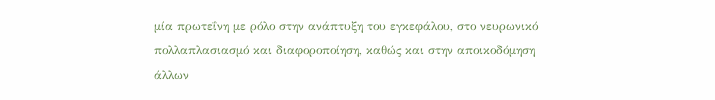μία πρωτεΐνη με ρόλο στην ανάπτυξη του εγκεφάλου, στο νευρωνικό πολλαπλασιασμό και διαφοροποίηση, καθώς και στην αποικοδόμηση άλλων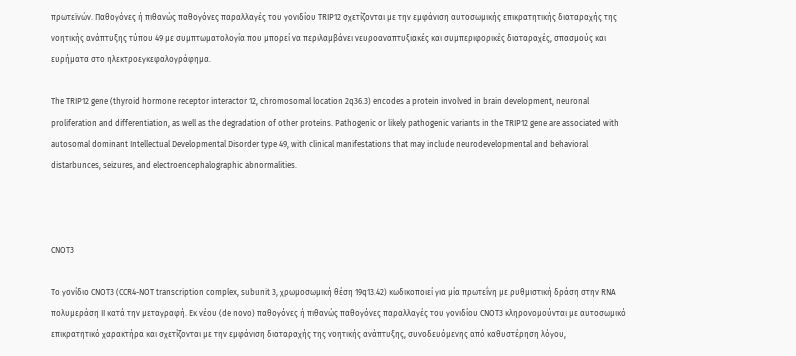πρωτεϊνών. Παθογόνες ή πιθανώς παθογόνες παραλλαγές του γονιδίου TRIP12 σχετίζονται με την εμφάνιση αυτοσωμικής επικρατητικής διαταραχής της νοητικής ανάπτυξης τύπου 49 με συμπτωματολογία που μπορεί να περιλαμβάνει νευροαναπτυξιακές και συμπεριφορικές διαταραχές, σπασμούς και ευρήματα στο ηλεκτροεγκεφαλογράφημα.

The TRIP12 gene (thyroid hormone receptor interactor 12, chromosomal location 2q36.3) encodes a protein involved in brain development, neuronal proliferation and differentiation, as well as the degradation of other proteins. Pathogenic or likely pathogenic variants in the TRIP12 gene are associated with autosomal dominant Intellectual Developmental Disorder type 49, with clinical manifestations that may include neurodevelopmental and behavioral distarbunces, seizures, and electroencephalographic abnormalities.



CNOT3

Το γονίδιο CNOT3 (CCR4-NOT transcription complex, subunit 3, χρωμοσωμική θέση 19q13.42) κωδικοποιεί για μία πρωτεΐνη με ρυθμιστική δράση στην RNA πολυμεράση ΙΙ κατά την μεταγραφή. Εκ νέου (de novo) παθογόνες ή πιθανώς παθογόνες παραλλαγές του γονιδίου CNOT3 κληρονομούνται με αυτοσωμικό επικρατητικό χαρακτήρα και σχετίζονται με την εμφάνιση διαταραχής της νοητικής ανάπτυξης, συνοδευόμενης από καθυστέρηση λόγου,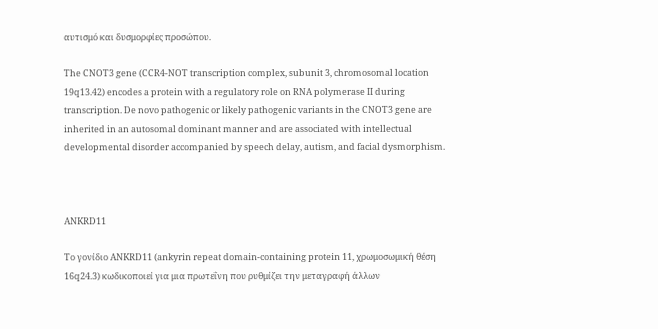αυτισμό και δυσμορφίες προσώπου.

The CNOT3 gene (CCR4-NOT transcription complex, subunit 3, chromosomal location 19q13.42) encodes a protein with a regulatory role on RNA polymerase II during transcription. De novo pathogenic or likely pathogenic variants in the CNOT3 gene are inherited in an autosomal dominant manner and are associated with intellectual developmental disorder accompanied by speech delay, autism, and facial dysmorphism.



ANKRD11

Το γονίδιο ANKRD11 (ankyrin repeat domain-containing protein 11, χρωμοσωμική θέση 16q24.3) κωδικοποιεί για μια πρωτεΐνη που ρυθμίζει την μεταγραφή άλλων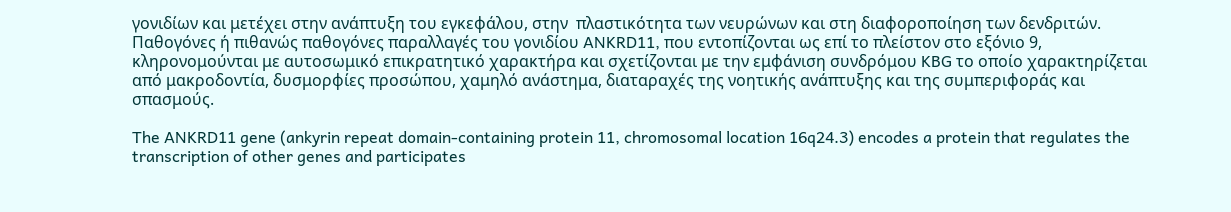γονιδίων και μετέχει στην ανάπτυξη του εγκεφάλου, στην  πλαστικότητα των νευρώνων και στη διαφοροποίηση των δενδριτών. Παθογόνες ή πιθανώς παθογόνες παραλλαγές του γονιδίου ANKRD11, που εντοπίζονται ως επί το πλείστον στο εξόνιο 9, κληρονομούνται με αυτοσωμικό επικρατητικό χαρακτήρα και σχετίζονται με την εμφάνιση συνδρόμου KBG το οποίο χαρακτηρίζεται από μακροδοντία, δυσμορφίες προσώπου, χαμηλό ανάστημα, διαταραχές της νοητικής ανάπτυξης και της συμπεριφοράς και σπασμούς.

The ANKRD11 gene (ankyrin repeat domain-containing protein 11, chromosomal location 16q24.3) encodes a protein that regulates the transcription of other genes and participates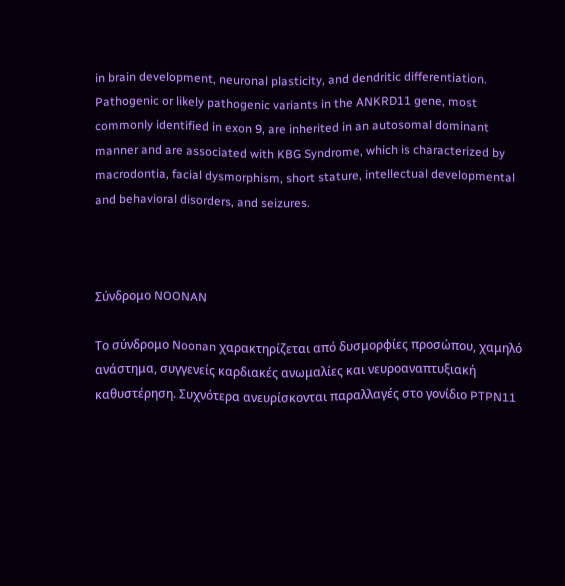in brain development, neuronal plasticity, and dendritic differentiation. Pathogenic or likely pathogenic variants in the ANKRD11 gene, most commonly identified in exon 9, are inherited in an autosomal dominant manner and are associated with KBG Syndrome, which is characterized by macrodontia, facial dysmorphism, short stature, intellectual developmental and behavioral disorders, and seizures.



Σύνδρομο NOONAN

Το σύνδρομο Noonan χαρακτηρίζεται από δυσμορφίες προσώπου, χαμηλό ανάστημα, συγγενείς καρδιακές ανωμαλίες και νευροαναπτυξιακή καθυστέρηση. Συχνότερα ανευρίσκονται παραλλαγές στο γονίδιο PTPN11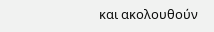και ακολουθούν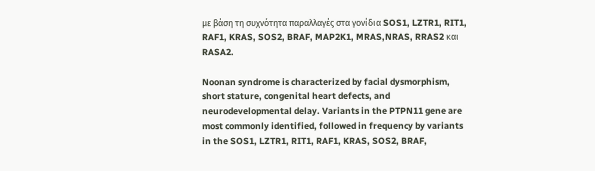με βάση τη συχνότητα παραλλαγές στα γονίδια SOS1, LZTR1, RIT1, RAF1, KRAS, SOS2, BRAF, MAP2K1, MRAS,NRAS, RRAS2 και RASA2.

Noonan syndrome is characterized by facial dysmorphism, short stature, congenital heart defects, and neurodevelopmental delay. Variants in the PTPN11 gene are most commonly identified, followed in frequency by variants in the SOS1, LZTR1, RIT1, RAF1, KRAS, SOS2, BRAF,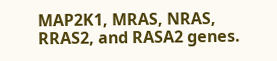MAP2K1, MRAS, NRAS, RRAS2, and RASA2 genes.